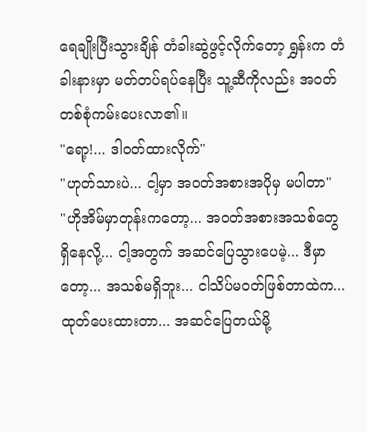ရေချိုးပြီးသွားချိန် တံခါးဆွဲဖွင့်လိုက်တော့ ရွှန်းက တံခါးနားမှာ မတ်တပ်ရပ်နေပြီး သူ့ဆီကိုလည်း အဝတ်တစ်စုံကမ်းပေးလာ၏။
"ရော့!... ဒါဝတ်ထားလိုက်"
"ဟုတ်သားပဲ... ငါ့မှာ အဝတ်အစားအပိုမှ မပါတာ"
"ဟိုအိမ်မှာတုန်းကတော့... အဝတ်အစားအသစ်တွေ ရှိနေလို့... ငါ့အတွက် အဆင်ပြေသွားပေမဲ့... ဒီမှာတော့... အသစ်မရှိဘူး... ငါသိပ်မဝတ်ဖြစ်တာထဲက... ထုတ်ပေးထားတာ... အဆင်ပြေတယ်မို့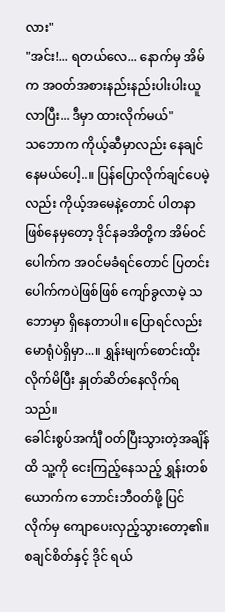လား"
"အင်း!... ရတယ်လေ... နောက်မှ အိမ်က အဝတ်အစားနည်းနည်းပါးပါးယူလာပြီး... ဒီမှာ ထားလိုက်မယ်"
သဘောက ကိုယ့်ဆီမှာလည်း နေချင်နေမယ်ပေါ့..။ ပြန်ပြောလိုက်ချင်ပေမဲ့လည်း ကိုယ့်အမေနဲ့တောင် ပါတနာဖြစ်နေမှတော့ ဒိုင်နခအိတို့က အိမ်ဝင်ပေါက်က အဝင်မခံရင်တောင် ပြတင်းပေါက်ကပဲဖြစ်ဖြစ် ကျော်ခွလာမဲ့ သဘောမှာ ရှိနေတာပါ။ ပြောရင်လည်း မောရုံပဲရှိမှာ...။ ရွှန်းမျက်စောင်းထိုးလိုက်မိပြီး နှုတ်ဆိတ်နေလိုက်ရသည်။
ခေါင်းစွပ်အင်္ကျီ ဝတ်ပြီးသွားတဲ့အချိန်ထိ သူ့ကို ငေးကြည့်နေသည့် ရွှန်းတစ်ယောက်က ဘောင်းဘီဝတ်ဖို့ ပြင်လိုက်မှ ကျောပေးလှည့်သွားတော့၏။ စချင်စိတ်နှင့် ဒိုင် ရယ်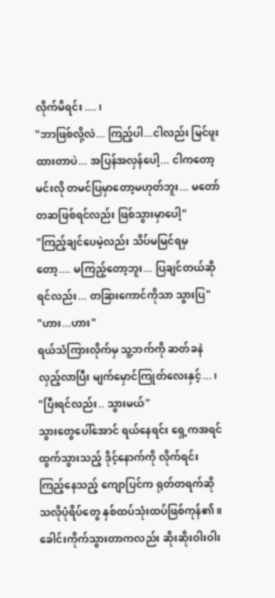လိုက်မိရင်း....၊
"ဘာဖြစ်လို့လဲ... ကြည့်ပါ...ငါလည်း မြင်ဖူးထားတာပဲ... အပြန်အလှန်ပေါ့... ငါကတော့ မင်းလို တမင်ပြမှာတော့မဟုတ်ဘူး... မတော်တဆဖြစ်ရင်လည်း ဖြစ်သွားမှာပေါ့"
"ကြည့်ချင်ပေမဲ့လည်း သိပ်မမြင်ရမှတော့.... မကြည့်တော့ဘူး... ပြချင်တယ်ဆိုရင်လည်း... တခြားကောင်ကိုသာ သွားပြ"
"ဟား...ဟား"
ရယ်သံကြားလိုက်မှ သူ့ဘက်ကို ဆတ်ခနဲလှည့်လာပြီး မျက်မှောင်ကြုတ်လေးနှင့်...၊
"ပြီးရင်လည်း.. သွားမယ်"
သွားတွေပေါ်အောင် ရယ်နေရင်း ရှေ့ကအရင်ထွက်သွားသည့် ဒိုင့်နောက်ကို လိုက်ရင်း ကြည့်နေသည့် ကျောပြင်က ရုတ်တရက်ဆိုသလိုပုံရိပ်တွေ နှစ်ထပ်သုံးထပ်ဖြစ်ကုန်၏။ ခေါင်းကိုက်သွားတာကလည်း ဆိုးဆိုးဝါးဝါး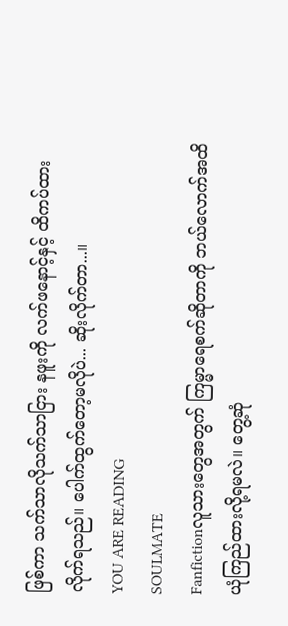ဖြစ်ကာ သက်သာလိုသက်သာငြား နဖူးကို လက်ဖနောင့်နှင့် ထိကပ်ထားလိုက်ရသည်။ ပေါက်ထွက်တော့မလိုပဲ... ဆိုးလိုက်တာ...။
YOU ARE READING
SOULMATE
Fanfictionလူသားတွေအတွက် ကြမ္မာရေစက်ဆိုတာကို ဘယ်လောက်အထိ ယုံကြည်ထားလို့ရမလဲ။ တွေ့ဆုံ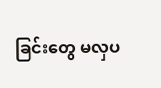ခြင်းတွေ မလှပ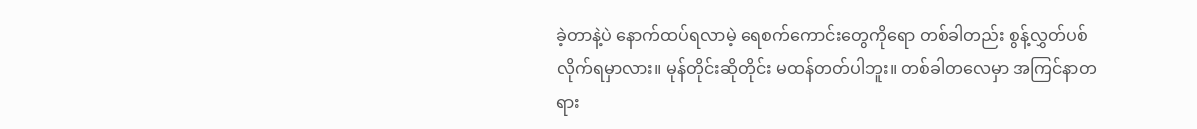ခဲ့တာနဲ့ပဲ နောက်ထပ်ရလာမဲ့ ရေစက်ကောင်းတွေကိုရော တစ်ခါတည်း စွန့်လွှတ်ပစ်လိုက်ရမှာလား။ မုန်တိုင်းဆိုတိုင်း မထန်တတ်ပါဘူး။ တစ်ခါတလေမှာ အကြင်နာတရား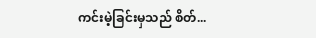ကင်းမဲ့ခြင်းမှသည် စိတ်...